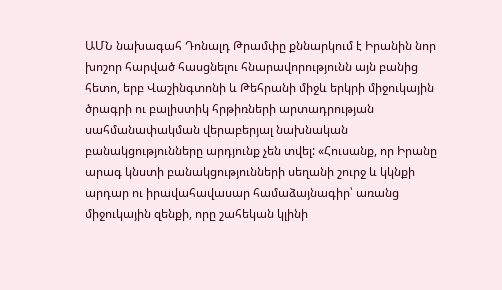ԱՄՆ նախագահ Դոնալդ Թրամփը քննարկում է Իրանին նոր խոշոր հարված հասցնելու հնարավորությունն այն բանից հետո, երբ Վաշինգտոնի և Թեհրանի միջև երկրի միջուկային ծրագրի ու բալիստիկ հրթիռների արտադրության սահմանափակման վերաբերյալ նախնական բանակցությունները արդյունք չեն տվել: «Հուսանք, որ Իրանը արագ կնստի բանակցությունների սեղանի շուրջ և կկնքի արդար ու իրավահավասար համաձայնագիր՝ առանց միջուկային զենքի, որը շահեկան կլինի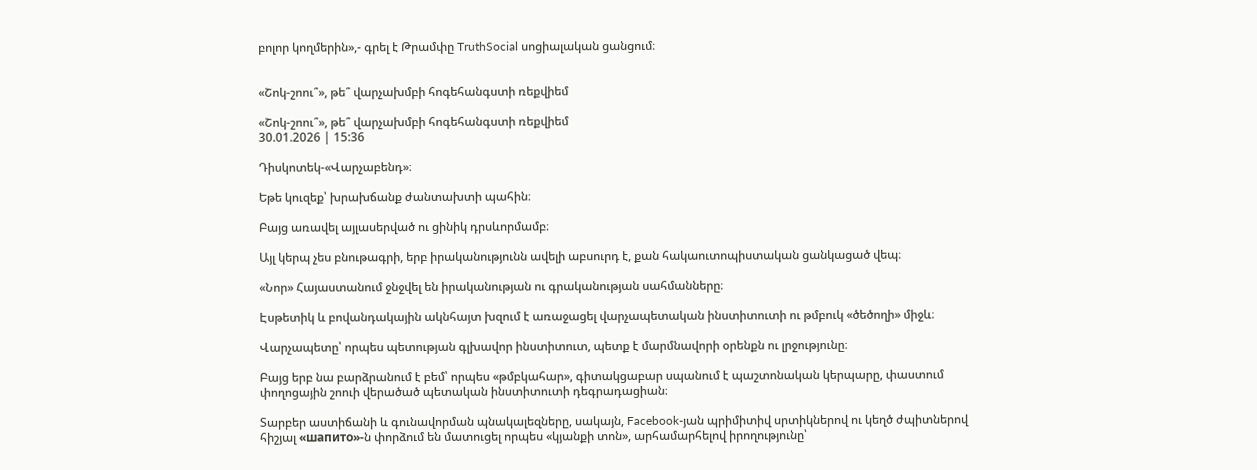բոլոր կողմերին»,- գրել է Թրամփը TruthSocial սոցիալական ցանցում։


«Շոկ-շոու՞», թե՞ վարչախմբի հոգեհանգստի ռեքվիեմ

«Շոկ-շոու՞», թե՞ վարչախմբի հոգեհանգստի ռեքվիեմ
30.01.2026 | 15:36

Դիսկոտեկ-«Վարչաբենդ»։

Եթե կուզեք՝ խրախճանք ժանտախտի պահին։

Բայց առավել այլասերված ու ցինիկ դրսևորմամբ։

Այլ կերպ չես բնութագրի, երբ իրականությունն ավելի աբսուրդ է, քան հակաուտոպիստական ցանկացած վեպ։

«Նոր» Հայաստանում ջնջվել են իրականության ու գրականության սահմանները։

Էսթետիկ և բովանդակային ակնհայտ խզում է առաջացել վարչապետական ինստիտուտի ու թմբուկ «ծեծողի» միջև։

Վարչապետը՝ որպես պետության գլխավոր ինստիտուտ, պետք է մարմնավորի օրենքն ու լրջությունը։

Բայց երբ նա բարձրանում է բեմ՝ որպես «թմբկահար», գիտակցաբար սպանում է պաշտոնական կերպարը, փաստում փողոցային շոուի վերածած պետական ինստիտուտի դեգրադացիան։

Տարբեր աստիճանի և գունավորման պնակալեզները, սակայն, Facebook-յան պրիմիտիվ սրտիկներով ու կեղծ ժպիտներով հիշյալ «шапито»-ն փորձում են մատուցել որպես «կյանքի տոն», արհամարհելով իրողությունը՝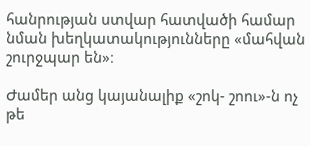հանրության ստվար հատվածի համար նման խեղկատակությունները «մահվան շուրջպար են»։

Ժամեր անց կայանալիք «շոկ- շոու»-ն ոչ թե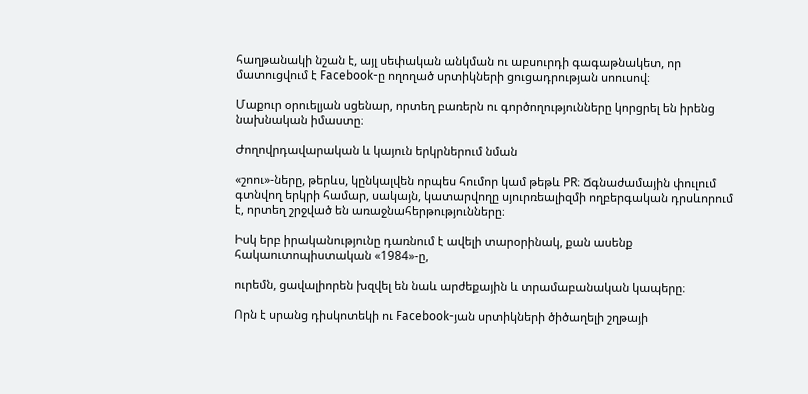հաղթանակի նշան է, այլ սեփական անկման ու աբսուրդի գագաթնակետ, որ մատուցվում է Facebook-ը ողողած սրտիկների ցուցադրության սոուսով։

Մաքուր օրուելյան սցենար, որտեղ բառերն ու գործողությունները կորցրել են իրենց նախնական իմաստը։

Ժողովրդավարական և կայուն երկրներում նման

«շոու»-ները, թերևս, կընկալվեն որպես հումոր կամ թեթև PR։ Ճգնաժամային փուլում գտնվող երկրի համար, սակայն, կատարվողը սյուրռեալիզմի ողբերգական դրսևորում է, որտեղ շրջված են առաջնահերթությունները։

Իսկ երբ իրականությունը դառնում է ավելի տարօրինակ, քան ասենք հակաուտոպիստական «1984»-ը,

ուրեմն, ցավալիորեն խզվել են նաև արժեքային և տրամաբանական կապերը։

Որն է սրանց դիսկոտեկի ու Facebook-յան սրտիկների ծիծաղելի շղթայի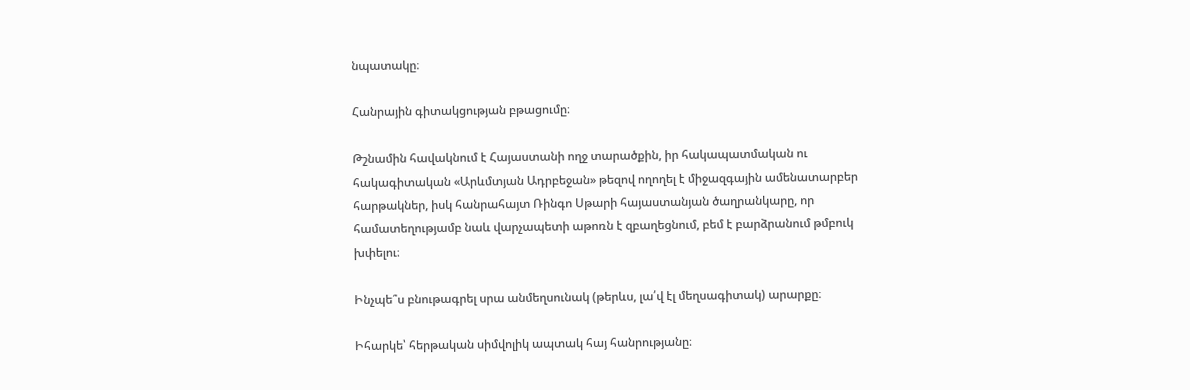նպատակը։

Հանրային գիտակցության բթացումը։

Թշնամին հավակնում է Հայաստանի ողջ տարածքին, իր հակապատմական ու հակագիտական «Արևմտյան Ադրբեջան» թեզով ողողել է միջազգային ամենատարբեր հարթակներ, իսկ հանրահայտ Ռինգո Սթարի հայաստանյան ծաղրանկարը, որ համատեղությամբ նաև վարչապետի աթոռն է զբաղեցնում, բեմ է բարձրանում թմբուկ խփելու։

Ինչպե՞ս բնութագրել սրա անմեղսունակ (թերևս, լա՛վ էլ մեղսագիտակ) արարքը։

Իհարկե՝ հերթական սիմվոլիկ ապտակ հայ հանրությանը։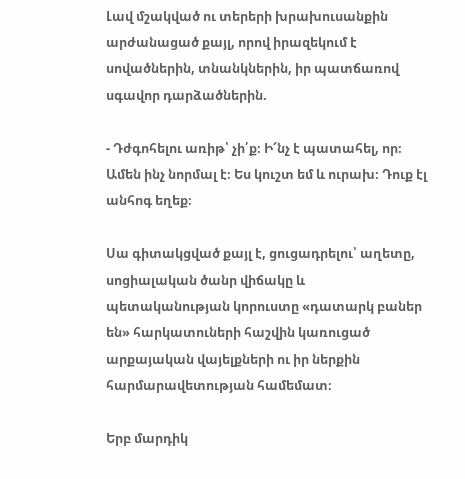Լավ մշակված ու տերերի խրախուսանքին արժանացած քայլ, որով իրազեկում է սովածներին, տնանկներին, իր պատճառով սգավոր դարձածներին.

- Դժգոհելու առիթ՝ չի՛ք։ Ի՜նչ է պատահել, որ։ Ամեն ինչ նորմալ է։ Ես կուշտ եմ և ուրախ։ Դուք էլ անհոգ եղեք։

Սա գիտակցված քայլ է, ցուցադրելու՝ աղետը, սոցիալական ծանր վիճակը և պետականության կորուստը «դատարկ բաներ են» հարկատուների հաշվին կառուցած արքայական վայելքների ու իր ներքին հարմարավետության համեմատ։

Երբ մարդիկ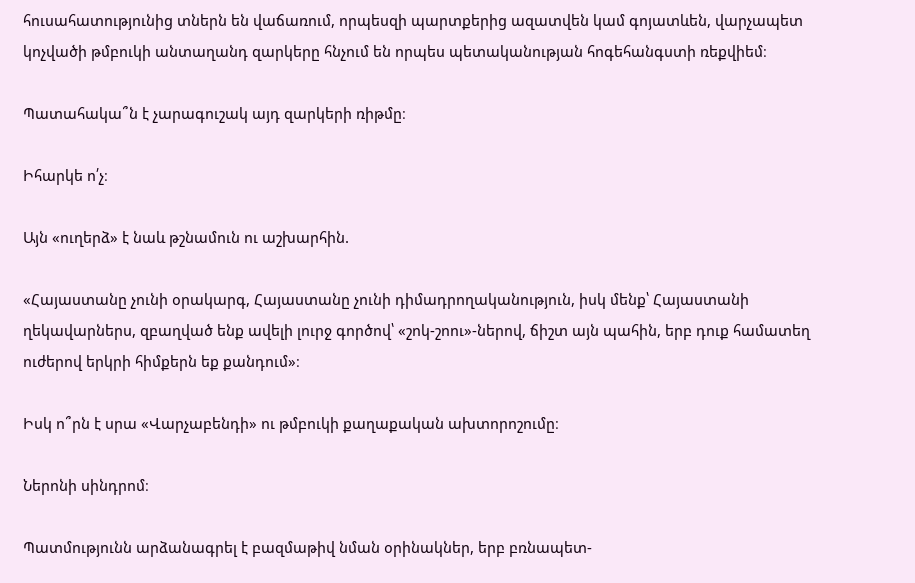հուսահատությունից տներն են վաճառում, որպեսզի պարտքերից ազատվեն կամ գոյատևեն, վարչապետ կոչվածի թմբուկի անտաղանդ զարկերը հնչում են որպես պետականության հոգեհանգստի ռեքվիեմ։

Պատահակա՞ն է չարագուշակ այդ զարկերի ռիթմը։

Իհարկե ո՛չ։

Այն «ուղերձ» է նաև թշնամուն ու աշխարհին.

«Հայաստանը չունի օրակարգ, Հայաստանը չունի դիմադրողականություն, իսկ մենք՝ Հայաստանի ղեկավարներս, զբաղված ենք ավելի լուրջ գործով՝ «շոկ-շոու»-ներով, ճիշտ այն պահին, երբ դուք համատեղ ուժերով երկրի հիմքերն եք քանդում»։

Իսկ ո՞րն է սրա «Վարչաբենդի» ու թմբուկի քաղաքական ախտորոշումը։

Ներոնի սինդրոմ։

Պատմությունն արձանագրել է բազմաթիվ նման օրինակներ, երբ բռնապետ-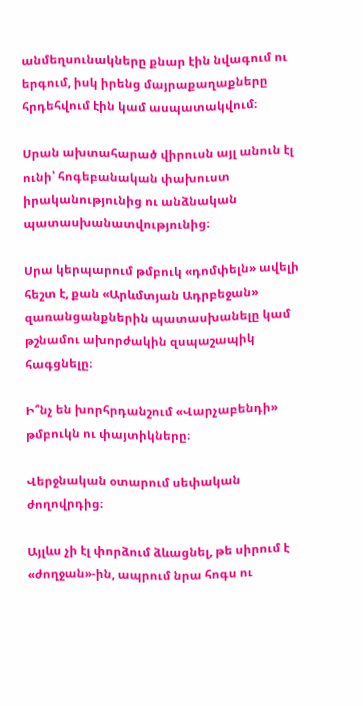անմեղսունակները քնար էին նվագում ու երգում, իսկ իրենց մայրաքաղաքները հրդեհվում էին կամ ասպատակվում։

Սրան ախտահարած վիրուսն այլ անուն էլ ունի՝ հոգեբանական փախուստ իրականությունից ու անձնական պատասխանատվությունից։

Սրա կերպարում թմբուկ «դոմփելն» ավելի հեշտ է, քան «Արևմտյան Ադրբեջան» զառանցանքներին պատասխանելը կամ թշնամու ախորժակին զսպաշապիկ հագցնելը։

Ի՞նչ են խորհրդանշում «Վարչաբենդի» թմբուկն ու փայտիկները։

Վերջնական օտարում սեփական ժողովրդից։

Այլևս չի էլ փորձում ձևացնել, թե սիրում է «ժողջան»-ին, ապրում նրա հոգս ու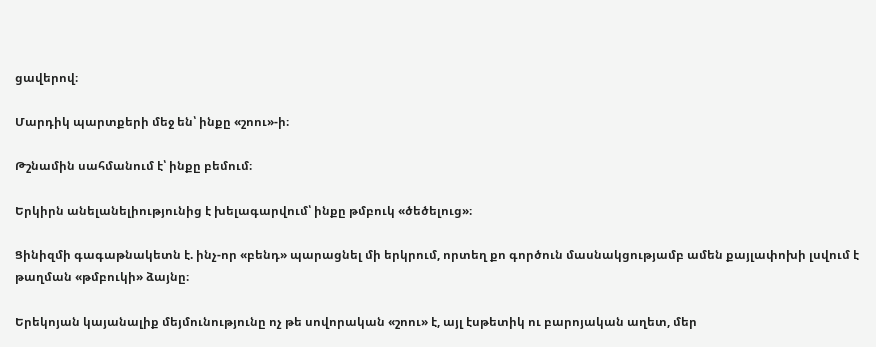ցավերով։

Մարդիկ պարտքերի մեջ են՝ ինքը «շոու»-ի։

Թշնամին սահմանում է՝ ինքը բեմում։

Երկիրն անելանելիությունից է խելագարվում՝ ինքը թմբուկ «ծեծելուց»։

Ցինիզմի գագաթնակետն է. ինչ-որ «բենդ» պարացնել մի երկրում, որտեղ քո գործուն մասնակցությամբ ամեն քայլափոխի լսվում է թաղման «թմբուկի» ձայնը։

Երեկոյան կայանալիք մեյմունությունը ոչ թե սովորական «շոու» է, այլ էսթետիկ ու բարոյական աղետ, մեր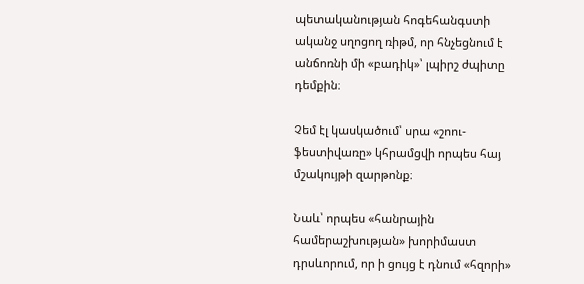պետականության հոգեհանգստի ականջ սղոցող ռիթմ, որ հնչեցնում է անճոռնի մի «բադիկ»՝ լպիրշ ժպիտը դեմքին։

Չեմ էլ կասկածում՝ սրա «շոու-ֆեստիվառը» կհրամցվի որպես հայ մշակույթի զարթոնք։

Նաև՝ որպես «հանրային համերաշխության» խորիմաստ դրսևորում, որ ի ցույց է դնում «հզորի»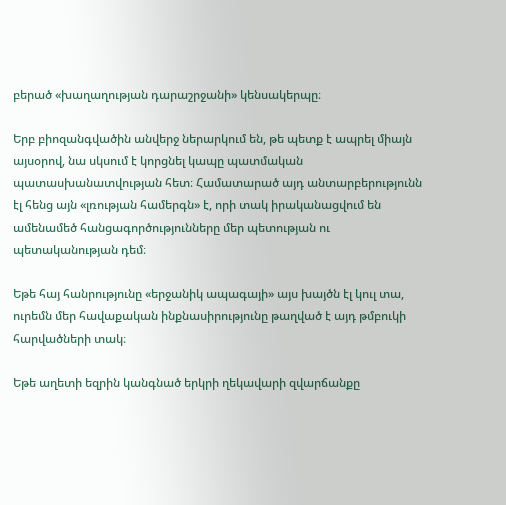բերած «խաղաղության դարաշրջանի» կենսակերպը։

Երբ բիոզանգվածին անվերջ ներարկում են, թե պետք է ապրել միայն այսօրով, նա սկսում է կորցնել կապը պատմական պատասխանատվության հետ։ Համատարած այդ անտարբերությունն էլ հենց այն «լռության համերգն» է, որի տակ իրականացվում են ամենամեծ հանցագործությունները մեր պետության ու պետականության դեմ։

Եթե հայ հանրությունը «երջանիկ ապագայի» այս խայծն էլ կուլ տա, ուրեմն մեր հավաքական ինքնասիրությունը թաղված է այդ թմբուկի հարվածների տակ։

Եթե աղետի եզրին կանգնած երկրի ղեկավարի զվարճանքը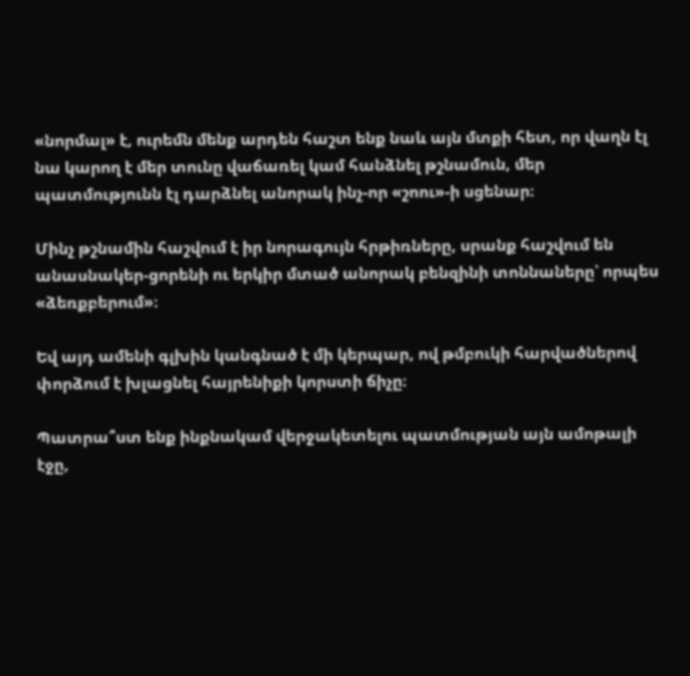«նորմալ» է, ուրեմն մենք արդեն հաշտ ենք նաև այն մտքի հետ, որ վաղն էլ նա կարող է մեր տունը վաճառել կամ հանձնել թշնամուն, մեր պատմությունն էլ դարձնել անորակ ինչ-որ «շոու»-ի սցենար։

Մինչ թշնամին հաշվում է իր նորագույն հրթիռները, սրանք հաշվում են անասնակեր-ցորենի ու երկիր մտած անորակ բենզինի տոննաները՝ որպես «ձեռքբերում»։

Եվ այդ ամենի գլխին կանգնած է մի կերպար, ով թմբուկի հարվածներով փորձում է խլացնել հայրենիքի կորստի ճիչը։

Պատրա՞ստ ենք ինքնակամ վերջակետելու պատմության այն ամոթալի էջը,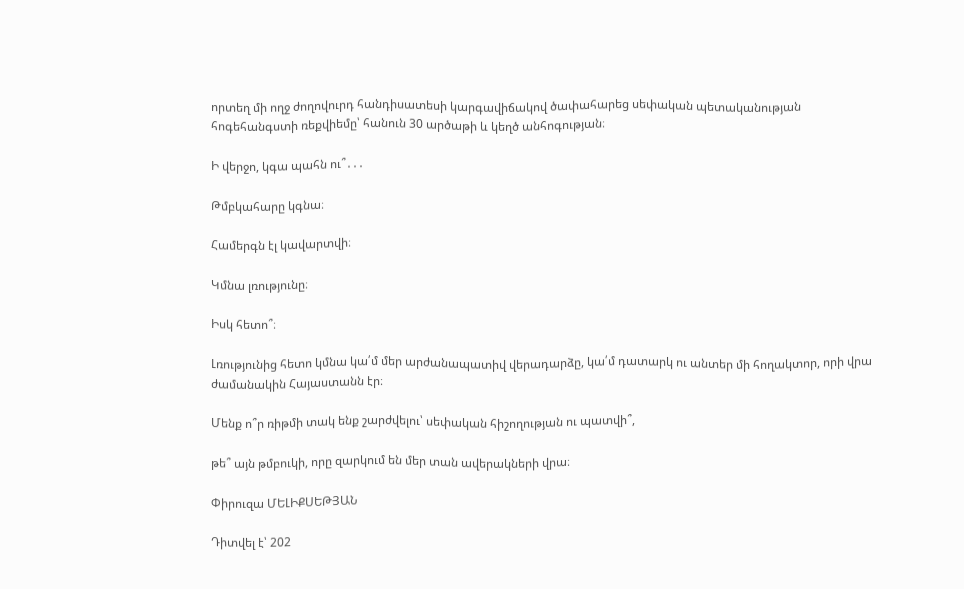որտեղ մի ողջ ժողովուրդ հանդիսատեսի կարգավիճակով ծափահարեց սեփական պետականության հոգեհանգստի ռեքվիեմը՝ հանուն 30 արծաթի և կեղծ անհոգության։

Ի վերջո, կգա պահն ու՞․․․

Թմբկահարը կգնա։

Համերգն էլ կավարտվի։

Կմնա լռությունը։

Իսկ հետո՞։

Լռությունից հետո կմնա կա՛մ մեր արժանապատիվ վերադարձը, կա՛մ դատարկ ու անտեր մի հողակտոր, որի վրա ժամանակին Հայաստանն էր։

Մենք ո՞ր ռիթմի տակ ենք շարժվելու՝ սեփական հիշողության ու պատվի՞,

թե՞ այն թմբուկի, որը զարկում են մեր տան ավերակների վրա։

Փիրուզա ՄԵԼԻՔՍԵԹՅԱՆ

Դիտվել է՝ 202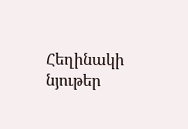Հեղինակի նյութեր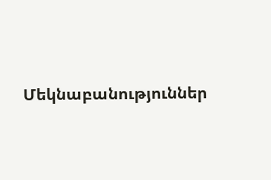Մեկնաբանություններ